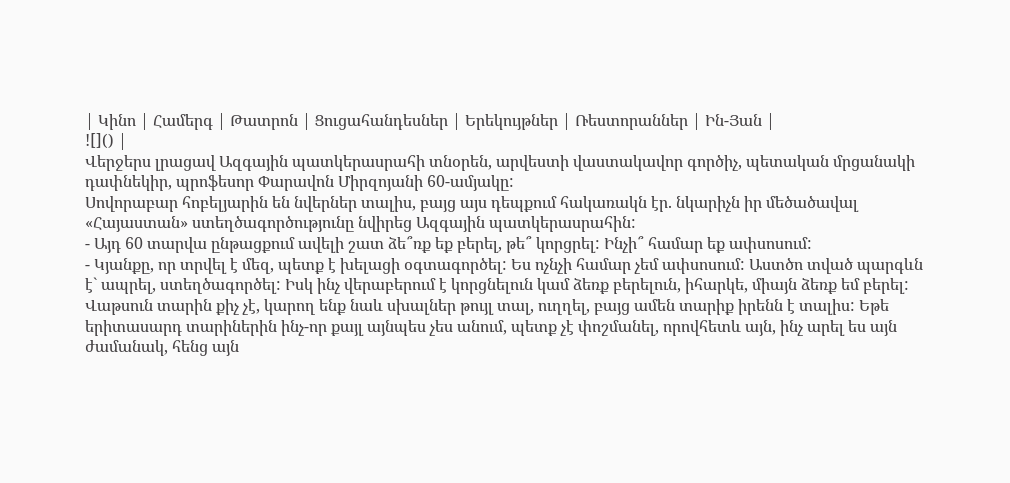| Կինո | Համերգ | Թատրոն | Ցուցահանդեսներ | Երեկույթներ | Ռեստորաններ | Ին-Յան |
![]() |
Վերջերս լրացավ Ազգային պատկերասրահի տնօրեն, արվեստի վաստակավոր գործիչ, պետական մրցանակի դափնեկիր, պրոֆեսոր Փարավոն Միրզոյանի 60-ամյակը:
Սովորաբար հոբելյարին են նվերներ տալիս, բայց այս դեպքում հակառակն էր. նկարիչն իր մեծածավալ «Հայաստան» ստեղծագործությունը նվիրեց Ազգային պատկերասրահին:
- Այդ 60 տարվա ընթացքում ավելի շատ ձե՞ռք եք բերել, թե՞ կորցրել: Ինչի՞ համար եք ափսոսում:
- Կյանքը, որ տրվել է մեզ, պետք է խելացի օգտագործել: Ես ոչնչի համար չեմ ափսոսում: Աստծո տված պարգևն է` ապրել, ստեղծագործել: Իսկ ինչ վերաբերում է կորցնելուն կամ ձեռք բերելուն, իհարկե, միայն ձեռք եմ բերել: Վաթսուն տարին քիչ չէ, կարող ենք նաև սխալներ թույլ տալ, ուղղել, բայց ամեն տարիք իրենն է տալիս: Եթե երիտասարդ տարիներին ինչ-որ քայլ այնպես չես անում, պետք չէ փոշմանել, որովհետև այն, ինչ արել ես այն ժամանակ, հենց այն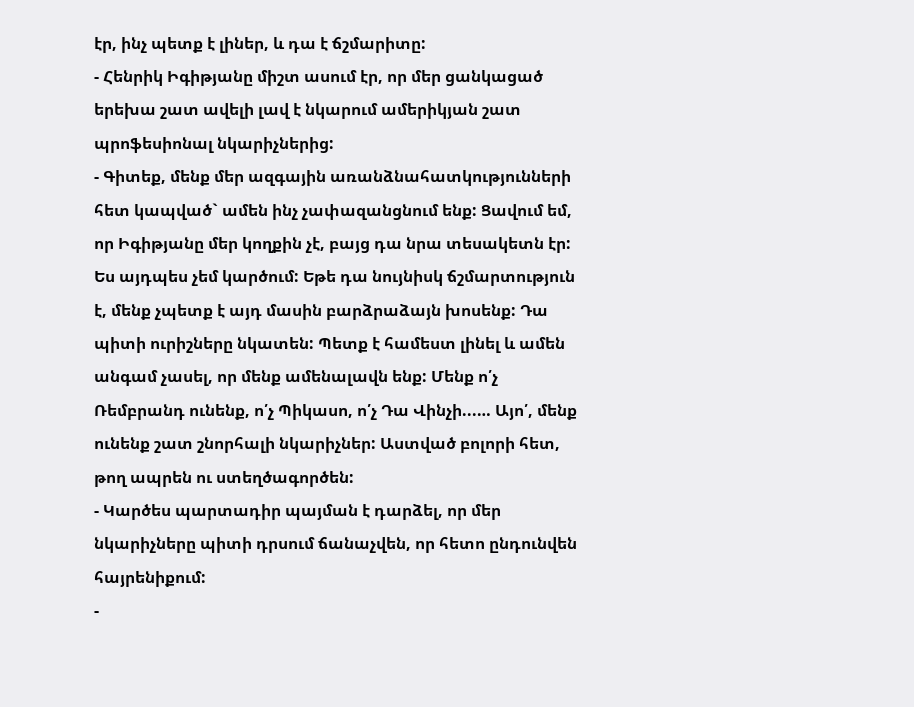էր, ինչ պետք է լիներ, և դա է ճշմարիտը:
- Հենրիկ Իգիթյանը միշտ ասում էր, որ մեր ցանկացած երեխա շատ ավելի լավ է նկարում ամերիկյան շատ պրոֆեսիոնալ նկարիչներից:
- Գիտեք, մենք մեր ազգային առանձնահատկությունների հետ կապված` ամեն ինչ չափազանցնում ենք: Ցավում եմ, որ Իգիթյանը մեր կողքին չէ, բայց դա նրա տեսակետն էր: Ես այդպես չեմ կարծում: Եթե դա նույնիսկ ճշմարտություն է, մենք չպետք է այդ մասին բարձրաձայն խոսենք: Դա պիտի ուրիշները նկատեն: Պետք է համեստ լինել և ամեն անգամ չասել, որ մենք ամենալավն ենք: Մենք ո՛չ Ռեմբրանդ ունենք, ո՛չ Պիկասո, ո՛չ Դա Վինչի...… Այո՛, մենք ունենք շատ շնորհալի նկարիչներ: Աստված բոլորի հետ, թող ապրեն ու ստեղծագործեն:
- Կարծես պարտադիր պայման է դարձել, որ մեր նկարիչները պիտի դրսում ճանաչվեն, որ հետո ընդունվեն հայրենիքում:
-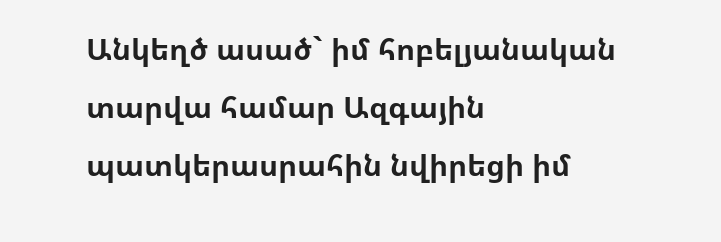Անկեղծ ասած` իմ հոբելյանական տարվա համար Ազգային պատկերասրահին նվիրեցի իմ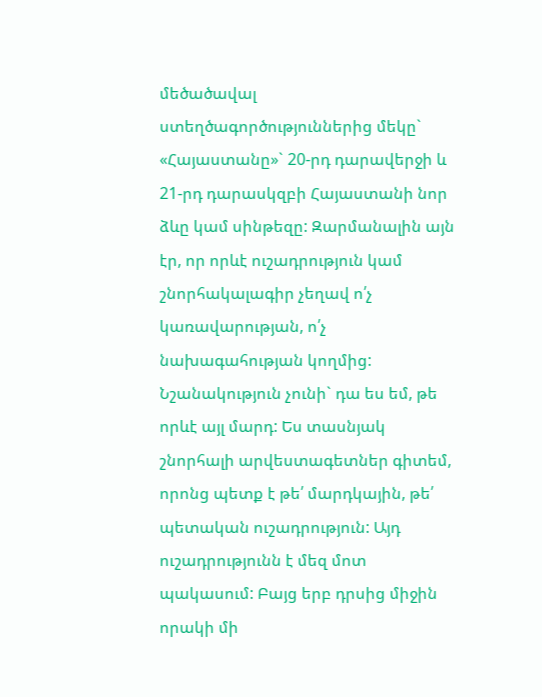մեծածավալ ստեղծագործություններից մեկը` «Հայաստանը»` 20-րդ դարավերջի և 21-րդ դարասկզբի Հայաստանի նոր ձևը կամ սինթեզը: Զարմանալին այն էր, որ որևէ ուշադրություն կամ շնորհակալագիր չեղավ ո՛չ կառավարության, ո՛չ նախագահության կողմից: Նշանակություն չունի` դա ես եմ, թե որևէ այլ մարդ: Ես տասնյակ շնորհալի արվեստագետներ գիտեմ, որոնց պետք է թե՛ մարդկային, թե՛ պետական ուշադրություն: Այդ ուշադրությունն է մեզ մոտ պակասում: Բայց երբ դրսից միջին որակի մի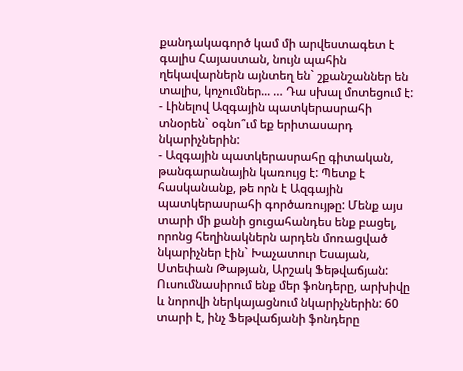քանդակագործ կամ մի արվեստագետ է գալիս Հայաստան, նույն պահին ղեկավարներն այնտեղ են` շքանշաններ են տալիս, կոչումներ... … Դա սխալ մոտեցում է:
- Լինելով Ազգային պատկերասրահի տնօրեն` օգնո՞ւմ եք երիտասարդ նկարիչներին:
- Ազգային պատկերասրահը գիտական, թանգարանային կառույց է: Պետք է հասկանանք, թե որն է Ազգային պատկերասրահի գործառույթը: Մենք այս տարի մի քանի ցուցահանդես ենք բացել, որոնց հեղինակներն արդեն մոռացված նկարիչներ էին` Խաչատուր Եսայան, Ստեփան Թաթյան, Արշակ Ֆեթվաճյան: Ուսումնասիրում ենք մեր ֆոնդերը, արխիվը և նորովի ներկայացնում նկարիչներին: 60 տարի է, ինչ Ֆեթվաճյանի ֆոնդերը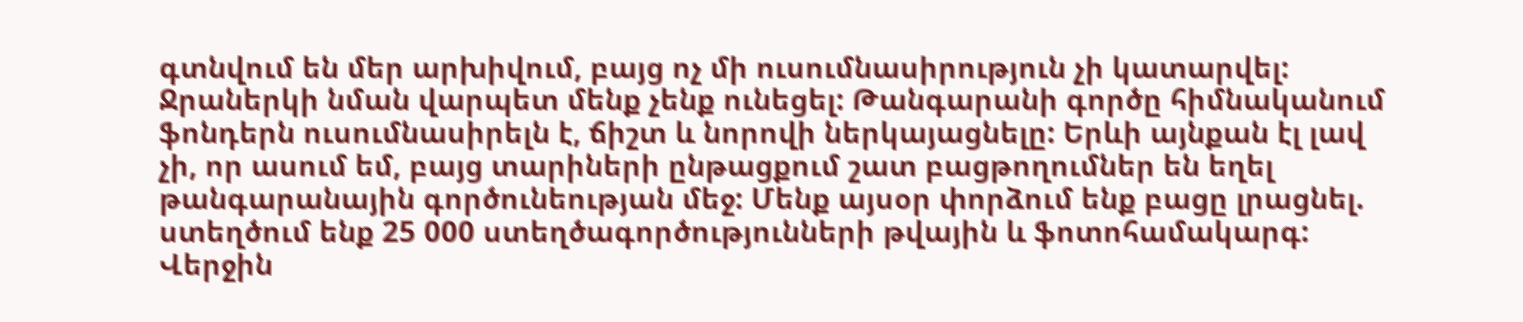գտնվում են մեր արխիվում, բայց ոչ մի ուսումնասիրություն չի կատարվել: Ջրաներկի նման վարպետ մենք չենք ունեցել: Թանգարանի գործը հիմնականում ֆոնդերն ուսումնասիրելն է, ճիշտ և նորովի ներկայացնելը: Երևի այնքան էլ լավ չի, որ ասում եմ, բայց տարիների ընթացքում շատ բացթողումներ են եղել թանգարանային գործունեության մեջ: Մենք այսօր փորձում ենք բացը լրացնել. ստեղծում ենք 25 000 ստեղծագործությունների թվային և ֆոտոհամակարգ: Վերջին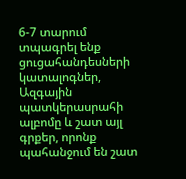6-7 տարում տպագրել ենք ցուցահանդեսների կատալոգներ, Ազգային պատկերասրահի ալբոմը և շատ այլ գրքեր, որոնք պահանջում են շատ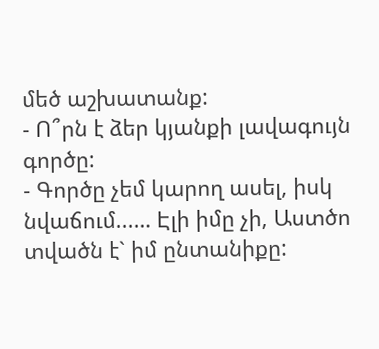մեծ աշխատանք:
- Ո՞րն է ձեր կյանքի լավագույն գործը:
- Գործը չեմ կարող ասել, իսկ նվաճում...… Էլի իմը չի, Աստծո տվածն է` իմ ընտանիքը: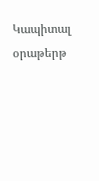Կապիտալ օրաթերթ